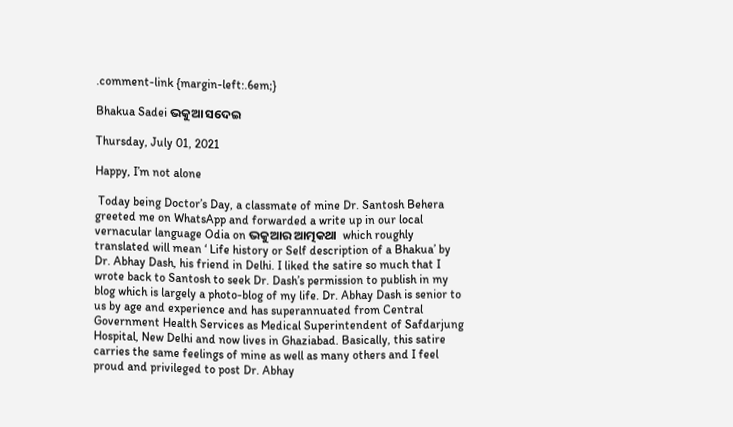.comment-link {margin-left:.6em;}

Bhakua Sadei ଭକୁଆ ସଦେଇ

Thursday, July 01, 2021

Happy, I’m not alone

 Today being Doctor’s Day, a classmate of mine Dr. Santosh Behera greeted me on WhatsApp and forwarded a write up in our local vernacular language Odia on ଭକୁଆର ଆତ୍ମକଥା  which roughly translated will mean ‘ Life history or Self description of a Bhakua’ by Dr. Abhay Dash, his friend in Delhi. I liked the satire so much that I wrote back to Santosh to seek Dr. Dash’s permission to publish in my blog which is largely a photo-blog of my life. Dr. Abhay Dash is senior to us by age and experience and has superannuated from Central Government Health Services as Medical Superintendent of Safdarjung Hospital, New Delhi and now lives in Ghaziabad. Basically, this satire carries the same feelings of mine as well as many others and I feel proud and privileged to post Dr. Abhay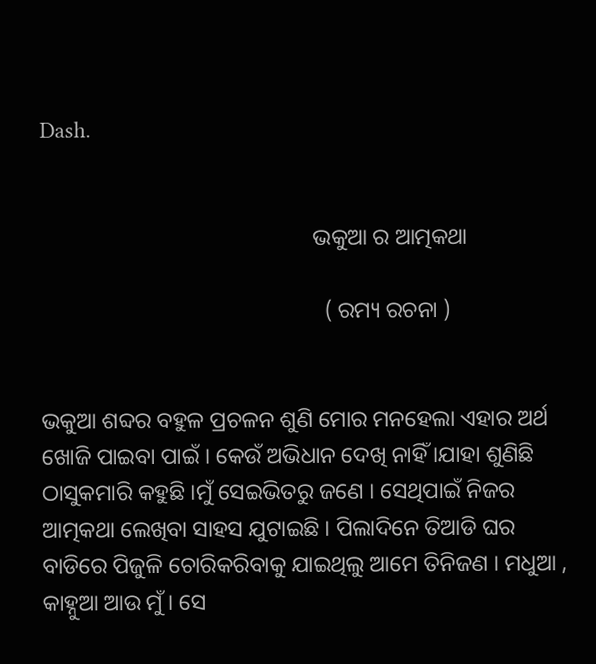Dash.


                                                ଭକୁଆ ର ଆତ୍ମକଥା

                                                  ( ରମ୍ୟ ରଚନା )


ଭକୁଆ ଶବ୍ଦର ବହୁଳ ପ୍ରଚଳନ ଶୁଣି ମୋର ମନହେଲା ଏହାର ଅର୍ଥ ଖୋଜି ପାଇବା ପାଇଁ । କେଉଁ ଅଭିଧାନ ଦେଖି ନାହିଁ ।ଯାହା ଶୁଣିଛି ଠାସୁକମାରି କହୁଛି ।ମୁଁ ସେଇଭିତରୁ ଜଣେ । ସେଥିପାଇଁ ନିଜର ଆତ୍ମକଥା ଲେଖିବା ସାହସ ଯୁଟାଇଛି । ପିଲାଦିନେ ତିଆଡି ଘର ବାଡିରେ ପିଜୁଳି ଚୋରିକରିବାକୁ ଯାଇଥିଲୁ ଆମେ ତିନିଜଣ । ମଧୁଆ , କାହ୍ନୁଆ ଆଉ ମୁଁ । ସେ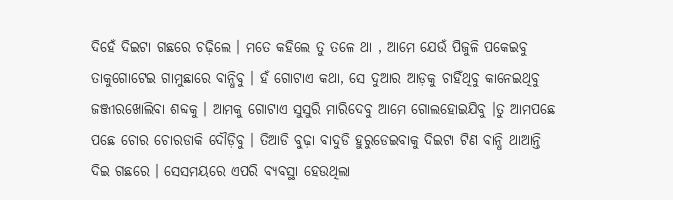ଦିହେଁ ଦିଇଟା ଗଛରେ ଚଢ଼ିଲେ । ମତେ କହିଲେ ତୁ ତଳେ ଥା , ଆମେ ଯେଉଁ ପିଜୁଳି ପକେଇବୁ ତାକୁଗୋଟେଇ ଗାମୁଛାରେ ବାନ୍ଧିବୁ । ହଁ ଗୋଟାଏ କଥା, ସେ ଦୁଆର ଆଡ଼କୁ ଚାହିଁଥିବୁ କାନେଇଥିବୁ ଜଞ୍ଜୀରଖୋଲିବା ଶବ୍ଦକୁ । ଆମକୁ ଗୋଟାଏ ସୁସୁରି ମାରିଦେବୁ ଆମେ ଗୋଲହୋଇଯିବୁ ।ତୁ ଆମପଛେ ପଛେ ଚୋର ଚୋରଡାକି ଦୌଡ଼ିବୁ । ତିଆଡି ବୁଢ଼ା ବାଦୁଡି ହୁରୁଡେଇବାକୁ ଦିଇଟା ଟିଣ ବାନ୍ଧି ଥାଆନ୍ତି ଦିଇ ଗଛରେ । ସେସମୟରେ ଏପରି ବ୍ୟବସ୍ଥା ହେଉଥିଲା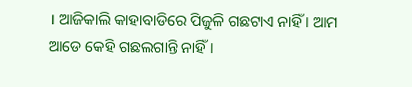। ଆଜିକାଲି କାହାବାଡିରେ ପିଜୁଳି ଗଛଟାଏ ନାହିଁ । ଆମ ଆଡେ କେହି ଗଛଲଗାନ୍ତି ନାହିଁ ।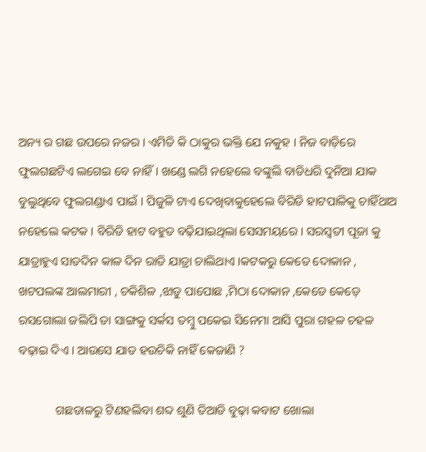ଅନ୍ୟ ର ଗଛ ଉପରେ ନଜର । ଏମିତି କି ଠାକୁର ଭକ୍ତି ଯେ ନକୁହ । ନିଜ ବାଡ଼ିରେ ଫୁଲଗଛଟିଏ ଲଗେଇ ବେ ନାହିଁ । ଖଣ୍ଡେ ଲଗି ନହେଲେ ବଙ୍କୁଲି ବାଡିଧରି ଦୁନିଆ ଯାକ ବୁଲୁଥିବେ ଫୁଲଗଣ୍ଡାଏ ପାଇଁ । ପିଜୁଳି ଟାଏ ଦେଖିବାକୁହେଲେ ବିରିଡି ହାଟପାଳିକୁ ଚାହିଁଥାଅ ନହେଲେ କଟକ । ବିରିଡି ହାଟ ବହୁତ ବଢ଼ିଯାଇଥିଲା ସେସମୟରେ । ସରସ୍ବତୀ ପୂଜା କୁ ଯାତ୍ରାହୁଏ ସାତଦିନ କାଳ ଦିନ ରାତି ଯାତ୍ରା ଚାଲିଥାଏ ।କଟକରୁ କେତେ ଦୋକାନ , ଖଟପଲଙ୍କ ଆଲମାରୀ , ଚକିଶିଳ ,ଝାଡୁ ପାପୋଛ ,ମିଠା ଦୋକାନ ,କେଡେ କେଡ଼େ ରସଗୋଲା ଜଲିପି ତା ସାଙ୍ଗକୁ ସର୍କସ ତମ୍ବୁ ପକେଇ ସିନେମା ଆସି ପୁରା ଗହଳ ଚହଳ ବଢ଼ାଇ ଦିଏ । ଆଉସେ ଯାତ ହଉଚିକି ନାହିଁ କେଜାଣି ?

            ଗଛଡାଳରୁ ଟିଣହଲିବା ଶବ୍ଦ ଶୁଣି ତିଆଡି ବୁଢ଼ା କବାଟ ଖୋଲା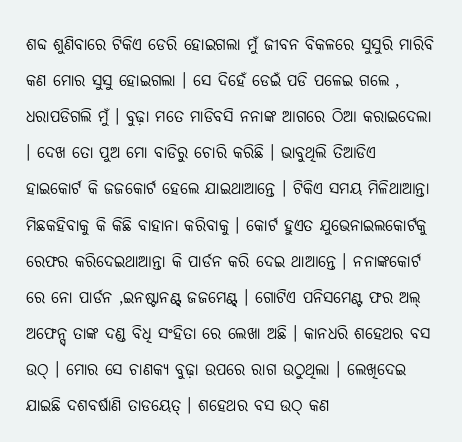ଶବ୍ଦ ଶୁଣିବାରେ ଟିକିଏ ଡେରି ହୋଇଗଲା ମୁଁ ଜୀବନ ବିକଳରେ ସୁସୁରି ମାରିବି କଣ ମୋର ସୁସୁ ହୋଇଗଲା । ସେ ଦିହେଁ ଡେଇଁ ପଡି ପଳେଇ ଗଲେ , ଧରାପଡିଗଲି ମୁଁ । ବୁଢ଼ା ମତେ ମାଡିବସି ନନାଙ୍କ ଆଗରେ ଠିଆ କରାଇଦେଲା । ଦେଖ ତୋ ପୁଅ ମୋ ବାଡିରୁ ଚୋରି କରିଛି । ଭାବୁଥିଲି ତିଆଡିଏ ହାଇକୋର୍ଟ କି ଜଜକୋର୍ଟ ହେଲେ ଯାଇଥାଆନ୍ତେ । ଟିକିଏ ସମୟ ମିଳିଥାଆନ୍ତା ମିଛକହିବାକୁ କି କିଛି ବାହାନା କରିବାକୁ । କୋର୍ଟ ହୁଏତ ଯୁଭେନାଇଲକୋର୍ଟକୁ ରେଫର କରିଦେଇଥାଆନ୍ତା କି ପାର୍ଡନ କରି ଦେଇ ଥାଆନ୍ତେ । ନନାଙ୍କକୋର୍ଟ ରେ ନୋ ପାର୍ଡନ ,ଇନଷ୍ଟାନଣ୍ଟ୍ ଜଜମେଣ୍ଟ୍ । ଗୋଟିଏ ପନିସମେଣ୍ଟ ଫର ଅଲ୍ ଅଫେନ୍ସ୍ ତାଙ୍କ ଦଣ୍ଡ ବିଧି ସଂହିତା ରେ ଲେଖା ଅଛି । କାନଧରି ଶହେଥର ବସ ଉଠ୍ । ମୋର ସେ ଚାଣକ୍ୟ ବୁଢ଼ା ଉପରେ ରାଗ ଉଠୁଥିଲା । ଲେଖିଦେଇ ଯାଇଛି ଦଶବର୍ଷାଣି ତାଡୟେତ୍ । ଶହେଥର ବସ ଉଠ୍ କଣ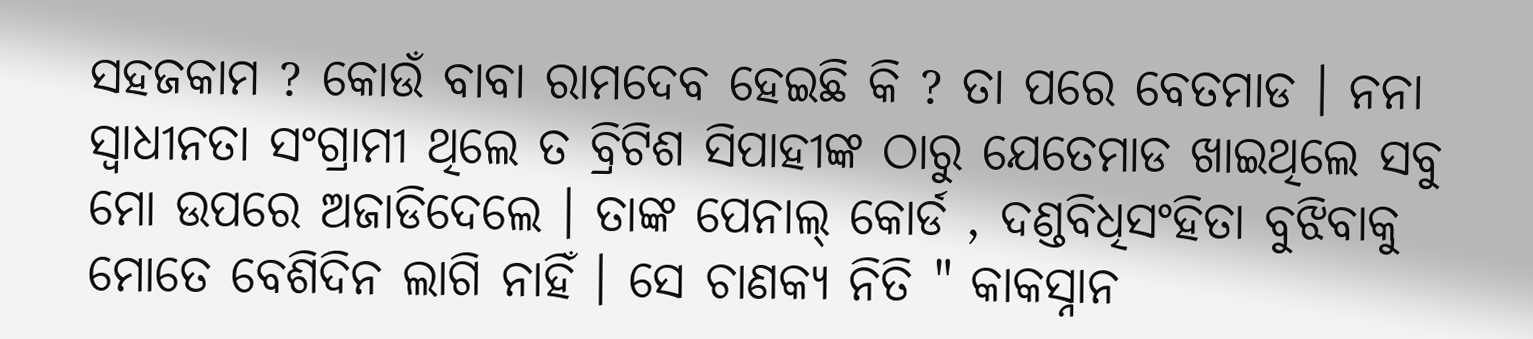ସହଜକାମ ? କୋଉଁ ବାବା ରାମଦେବ ହେଇଛି କି ? ତା ପରେ ବେତମାଡ । ନନା ସ୍ବାଧୀନତା ସଂଗ୍ରାମୀ ଥିଲେ ତ ବ୍ରିଟିଶ ସିପାହୀଙ୍କ ଠାରୁ ଯେତେମାଡ ଖାଇଥିଲେ ସବୁ ମୋ ଉପରେ ଅଜାଡିଦେଲେ । ତାଙ୍କ ପେନାଲ୍ କୋର୍ଡ , ଦଣ୍ଡବିଧିସଂହିତା ବୁଝିବାକୁ ମୋତେ ବେଶିଦିନ ଲାଗି ନାହିଁ । ସେ ଚାଣକ୍ୟ ନିତି " କାକସ୍ନାନ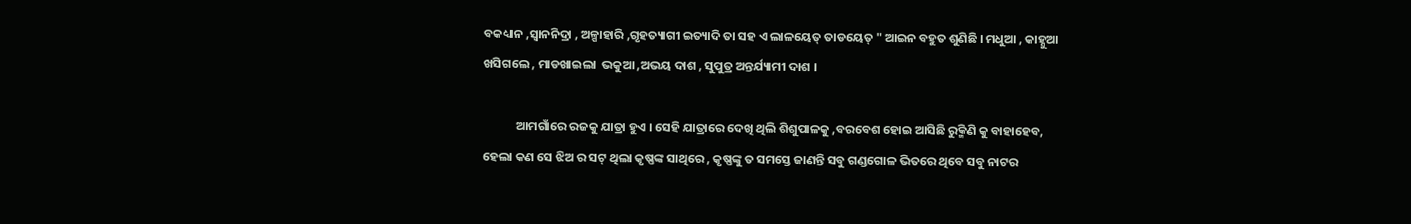ବକଧ୍ୟାନ ,ସ୍ବାନନିଦ୍ରା , ଅଳ୍ପାହାରି ,ଗୃହତ୍ୟାଗୀ ଇତ୍ୟାଦି ତା ସହ ଏ ଲାଳୟେତ୍ ତାଡୟେତ୍ " ଆଇନ ବହୁତ ଶୁଣିଛି । ମଧୁଆ , କାହ୍ନୁଆ ଖସିଗଲେ , ମାଡଖାଇଲା  ଭକୁଆ ,ଅଭୟ ଦାଶ , ସୁପୁତ୍ର ଅନ୍ତର୍ଯ୍ୟାମୀ ଦାଶ ।

            ଆମଗାଁରେ ରଜକୁ ଯାତ୍ରା ହୁଏ । ସେହି ଯାତ୍ରାରେ ଦେଖି ଥିଲି ଶିଶୁପାଳକୁ ,ବରବେଶ ହୋଇ ଆସିଛି ରୁକ୍ମିଣି କୁ ବାହାହେବ, ହେଲା କଣ ସେ ଝିଅ ର ସଟ୍ ଥିଲା କୃଷ୍ଣଙ୍କ ସାଥିରେ , କୃଷ୍ଣଙ୍କୁ ତ ସମସ୍ତେ ଜାଣନ୍ତି ସବୁ ଗଣ୍ଡଗୋଳ ଭିତରେ ଥିବେ ସବୁ ନାଟର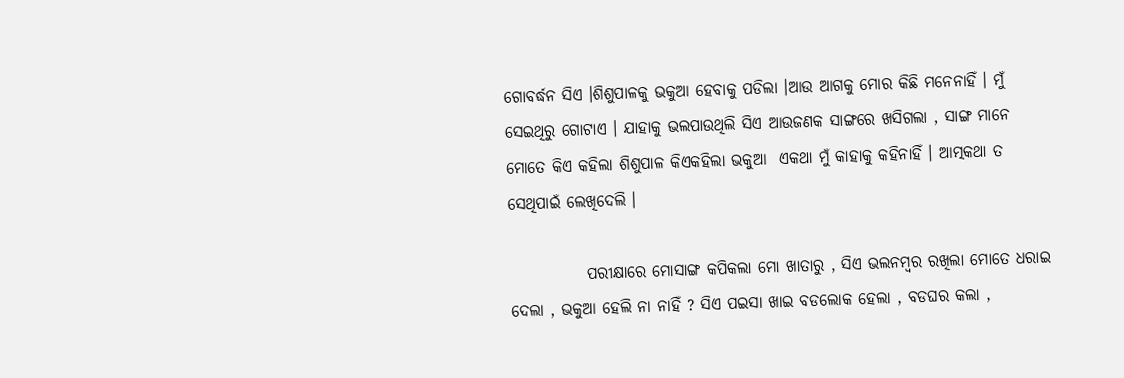ଗୋବର୍ଦ୍ଧନ ସିଏ ।ଶିଶୁପାଳକୁ ଭକୁଆ ହେବାକୁ ପଡିଲା ।ଆଉ ଆଗକୁ ମୋର କିଛି ମନେନାହିଁ । ମୁଁ ସେଇଥିରୁ ଗୋଟାଏ । ଯାହାକୁ ଭଲପାଉଥିଲି ସିଏ ଆଉଜଣକ ସାଙ୍ଗରେ ଖସିଗଲା , ସାଙ୍ଗ ମାନେ ମୋତେ କିଏ କହିଲା ଶିଶୁପାଳ କିଏକହିଲା ଭକୁଆ  ଏକଥା ମୁଁ କାହାକୁ କହିନାହିଁ । ଆତ୍ମକଥା ତ ସେଥିପାଇଁ ଲେଖିଦେଲି ।

            ପରୀକ୍ଷାରେ ମୋସାଙ୍ଗ କପିକଲା ମୋ ଖାତାରୁ , ସିଏ ଭଲନମ୍ବର ରଖିଲା ମୋତେ ଧରାଇ ଦେଲା , ଭକୁଆ ହେଲି ନା ନାହିଁ ? ସିଏ ପଇସା ଖାଇ ବଡଲୋକ ହେଲା , ବଡଘର କଲା ,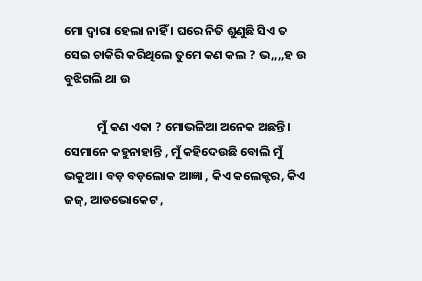ମୋ ଦ୍ୱାରା ହେଲା ନାହିଁ । ଘରେ ନିତି ଶୁଣୁଛି ସିଏ ତ ସେଇ ଚାକିରି କରିଥିଲେ ତୁମେ କଣ କଲ ? ଭ,,,,ହ ଉ ବୁଝିଗଲି ଥା ଉ

            ମୁଁ କଣ ଏକା ? ମୋଭଳିଆ ଅନେକ ଅଛନ୍ତି । ସେମାନେ କହୁନାହାନ୍ତି , ମୁଁ କହିଦେଉଛି ବୋଲି ମୁଁ ଭକୁଆ । ବଡ଼ ବଡ଼ଲୋକ ଆଜ୍ଞା , କିଏ କଲେକ୍ଟର, କିଏ ଜଜ୍, ଆଡଭୋକେଟ ,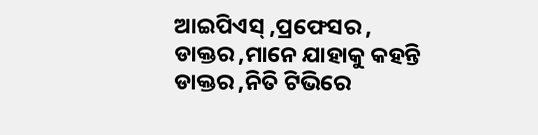ଆଇପିଏସ୍ ,ପ୍ରଫେସର , ଡାକ୍ତର ,ମାନେ ଯାହାକୁ କହନ୍ତି ଡାକ୍ତର ,ନିତି ଟିଭିରେ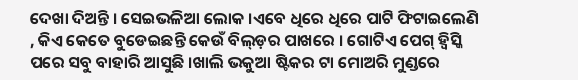ଦେଖା ଦିଅନ୍ତି । ସେଇଭଳିଆ ଲୋକ ।ଏବେ ଧିରେ ଧିରେ ପାଟି ଫିଟାଇଲେଣି , କିଏ କେତେ ବୁଡେଇଛନ୍ତି କେଉଁ ବିଲ୍ଡ଼ର ପାଖରେ । ଗୋଟିଏ ପେଗ୍ ହ୍ବିସ୍କି ପରେ ସବୁ ବାହାରି ଆସୁଛି ।ଖାଲି ଭକୁଆ ଷ୍ଟିକର ଟା ମୋଅରି ମୁଣ୍ଡରେ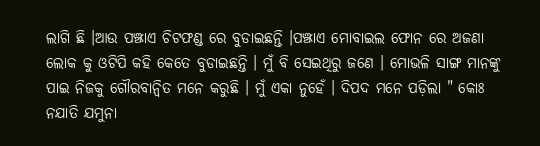ଲାଗି ଛି ।ଆଉ ପଞ୍ଝାଏ ଚିଟଫଣ୍ଡ ରେ ବୁଡାଇଛନ୍ତି ।ପଞ୍ଝାଏ ମୋବାଇଲ ଫୋନ ରେ ଅଜଣା ଲୋକ କୁ ଓଟିପି କହି କେତେ ବୁଡାଇଛନ୍ତି । ମୁଁ ବି ସେଇଥିରୁ ଜଣେ । ମୋଭଳି ସାଙ୍ଗ ମାନଙ୍କୁ ପାଇ ନିଜକୁ ଗୌରବାନ୍ବିତ ମନେ କରୁଛି । ମୁଁ ଏକା ନୁହେଁ । ଦିପଦ ମନେ ପଡ଼ିଲା " କୋଃ ନଯାତି ଯମୁନା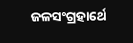ଜଳସଂଗ୍ରହାର୍ଥେ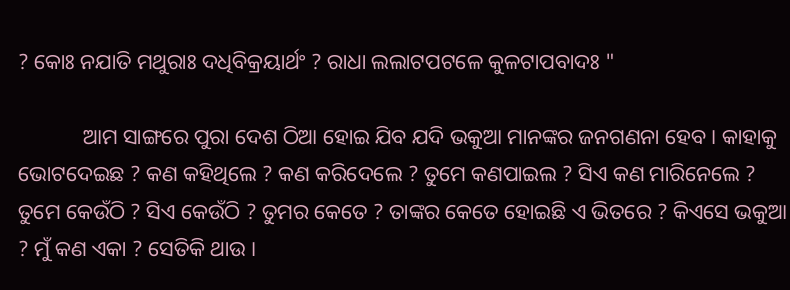? କୋଃ ନଯାତି ମଥୁରାଃ ଦଧିବିକ୍ରୟାର୍ଥଂ ? ରାଧା ଲଲାଟପଟଳେ କୁଳଟାପବାଦଃ "

            ଆମ ସାଙ୍ଗରେ ପୁରା ଦେଶ ଠିଆ ହୋଇ ଯିବ ଯଦି ଭକୁଆ ମାନଙ୍କର ଜନଗଣନା ହେବ । କାହାକୁ ଭୋଟଦେଇଛ ? କଣ କହିଥିଲେ ? କଣ କରିଦେଲେ ? ତୁମେ କଣପାଇଲ ? ସିଏ କଣ ମାରିନେଲେ ? ତୁମେ କେଉଁଠି ? ସିଏ କେଉଁଠି ? ତୁମର କେତେ ? ତାଙ୍କର କେତେ ହୋଇଛି ଏ ଭିତରେ ? କିଏସେ ଭକୁଆ ? ମୁଁ କଣ ଏକା ? ସେତିକି ଥାଉ ।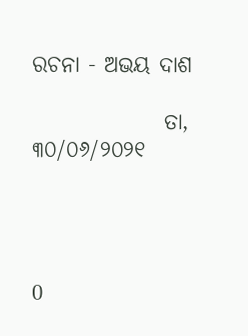ରଚନା - ଅଭୟ ଦାଶ

               ତା, ୩୦/୦୬/୨୦୨୧




0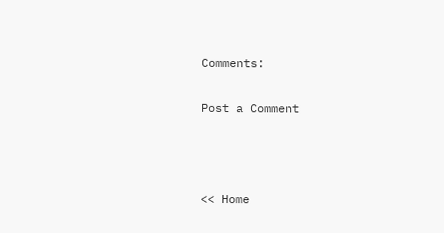Comments:

Post a Comment



<< Home